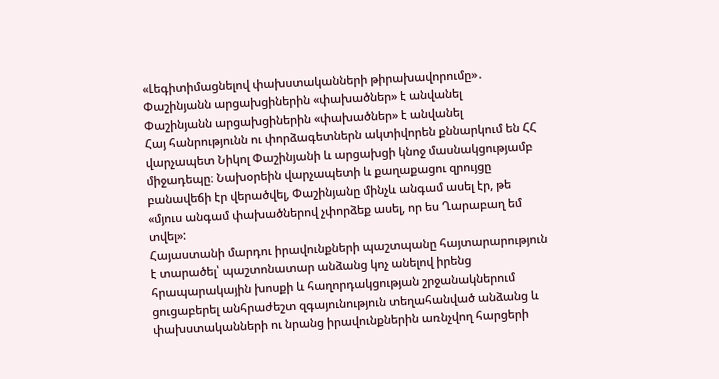«Լեգիտիմացնելով փախստականների թիրախավորումը»․ Փաշինյանն արցախցիներին «փախածներ» է անվանել
Փաշինյանն արցախցիներին «փախածներ» է անվանել
Հայ հանրությունն ու փորձագետներն ակտիվորեն քննարկում են ՀՀ վարչապետ Նիկոլ Փաշինյանի և արցախցի կնոջ մասնակցությամբ միջադեպը։ Նախօրեին վարչապետի և քաղաքացու զրույցը բանավեճի էր վերածվել, Փաշինյանը մինչև անգամ ասել էր, թե «մյուս անգամ փախածներով չփորձեք ասել, որ ես Ղարաբաղ եմ տվել»:
Հայաստանի մարդու իրավունքների պաշտպանը հայտարարություն է տարածել՝ պաշտոնատար անձանց կոչ անելով իրենց հրապարակային խոսքի և հաղորդակցության շրջանակներում ցուցաբերել անհրաժեշտ զգայունություն տեղահանված անձանց և փախստականների ու նրանց իրավունքներին առնչվող հարցերի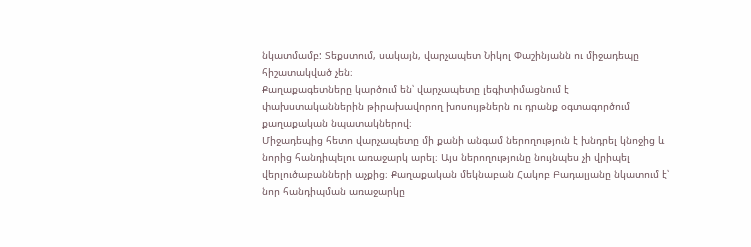նկատմամբ: Տեքստում, սակայն, վարչապետ Նիկոլ Փաշինյանն ու միջադեպը հիշատակված չեն։
Քաղաքագետները կարծում են՝ վարչապետը լեգիտիմացնում է փախստականներին թիրախավորող խոսույթներն ու դրանք օգտագործում քաղաքական նպատակներով։
Միջադեպից հետո վարչապետը մի քանի անգամ ներողություն է խնդրել կնոջից և նորից հանդիպելու առաջարկ արել։ Այս ներողությունը նույնպես չի վրիպել վերլուծաբանների աչքից։ Քաղաքական մեկնաբան Հակոբ Բադալյանը նկատում է՝ նոր հանդիպման առաջարկը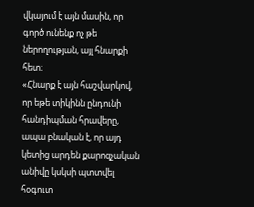վկայում է այն մասին, որ գործ ունենք ոչ թե ներողության, այլ հնարքի հետ։
«Հնարք է այն հաշվարկով, որ եթե տիկինն ընդունի հանդիպման հրավերը, ապա բնական է, որ այդ կետից արդեն քարոզչական անիվը կսկսի պտտվել հօգուտ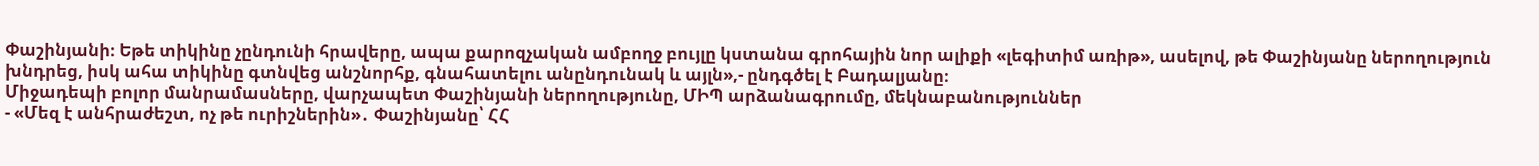Փաշինյանի։ Եթե տիկինը չընդունի հրավերը, ապա քարոզչական ամբողջ բույլը կստանա գրոհային նոր ալիքի «լեգիտիմ առիթ», ասելով, թե Փաշինյանը ներողություն խնդրեց, իսկ ահա տիկինը գտնվեց անշնորհք, գնահատելու անընդունակ և այլն»,- ընդգծել է Բադալյանը։
Միջադեպի բոլոր մանրամասները, վարչապետ Փաշինյանի ներողությունը, ՄԻՊ արձանագրումը, մեկնաբանություններ
- «Մեզ է անհրաժեշտ, ոչ թե ուրիշներին»․ Փաշինյանը՝ ՀՀ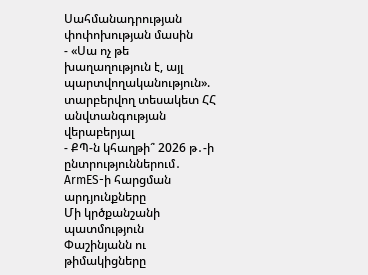Սահմանադրության փոփոխության մասին
- «Սա ոչ թե խաղաղություն է, այլ պարտվողականություն». տարբերվող տեսակետ ՀՀ անվտանգության վերաբերյալ
- ՔՊ-ն կհաղթի՞ 2026 թ․-ի ընտրություններում․ ArmES-ի հարցման արդյունքները
Մի կրծքանշանի պատմություն
Փաշինյանն ու թիմակիցները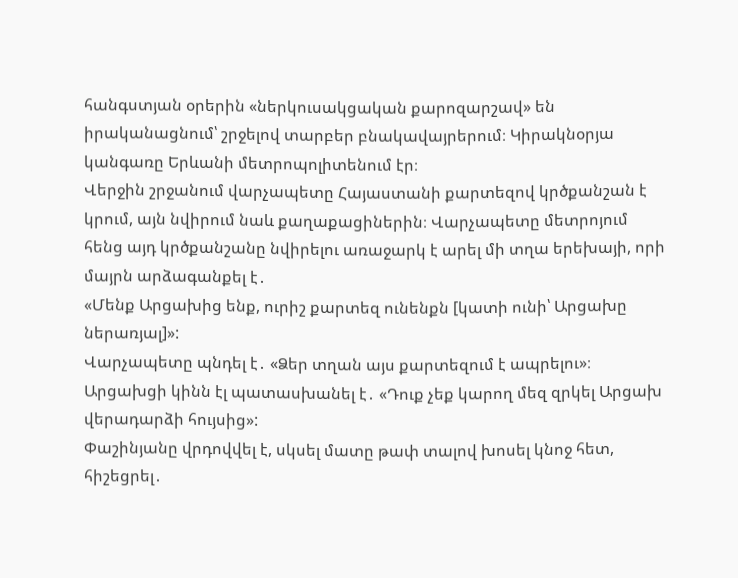հանգստյան օրերին «ներկուսակցական քարոզարշավ» են իրականացնում՝ շրջելով տարբեր բնակավայրերում։ Կիրակնօրյա կանգառը Երևանի մետրոպոլիտենում էր։
Վերջին շրջանում վարչապետը Հայաստանի քարտեզով կրծքանշան է կրում, այն նվիրում նաև քաղաքացիներին։ Վարչապետը մետրոյում հենց այդ կրծքանշանը նվիրելու առաջարկ է արել մի տղա երեխայի, որի մայրն արձագանքել է․
«Մենք Արցախից ենք, ուրիշ քարտեզ ունենքն [կատի ունի՝ Արցախը ներառյալ]»:
Վարչապետը պնդել է․ «Ձեր տղան այս քարտեզում է ապրելու»։
Արցախցի կինն էլ պատասխանել է․ «Դուք չեք կարող մեզ զրկել Արցախ վերադարձի հույսից»:
Փաշինյանը վրդովվել է, սկսել մատը թափ տալով խոսել կնոջ հետ, հիշեցրել․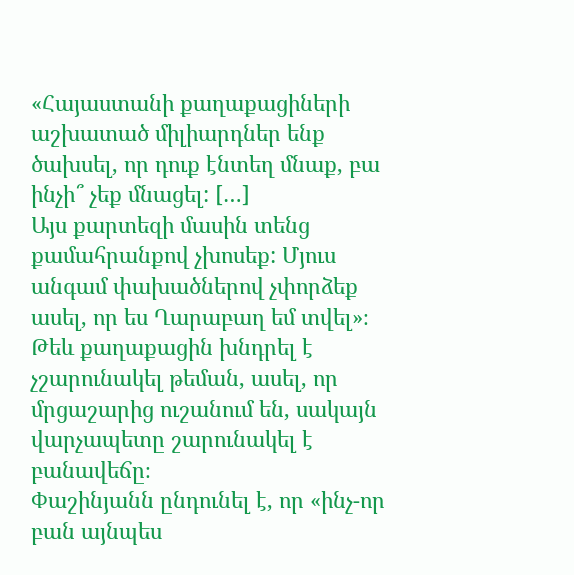«Հայաստանի քաղաքացիների աշխատած միլիարդներ ենք ծախսել, որ դուք էնտեղ մնաք, բա ինչի՞ չեք մնացել: […]
Այս քարտեզի մասին տենց քամահրանքով չխոսեք: Մյուս անգամ փախածներով չփորձեք ասել, որ ես Ղարաբաղ եմ տվել»։
Թեև քաղաքացին խնդրել է չշարունակել թեման, ասել, որ մրցաշարից ուշանում են, սակայն վարչապետը շարունակել է բանավեճը։
Փաշինյանն ընդունել է, որ «ինչ-որ բան այնպես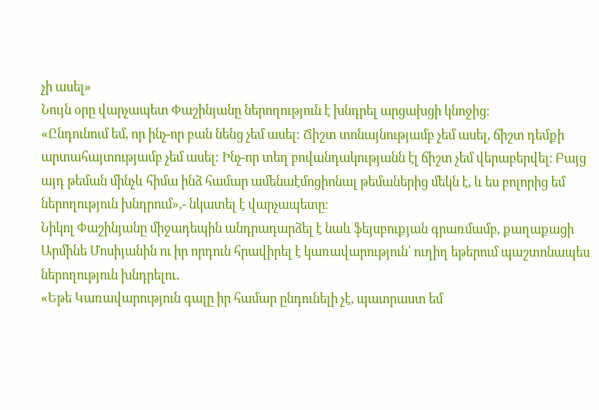չի ասել»
Նույն օրը վարչապետ Փաշինյանը ներողություն է խնդրել արցախցի կնոջից։
«Ընդունում եմ, որ ինչ-որ բան նենց չեմ ասել: Ճիշտ տոնայնությամբ չեմ ասել, ճիշտ դեմքի արտահայտությամբ չեմ ասել: Ինչ-որ տեղ բովանդակությանն էլ ճիշտ չեմ վերաբերվել։ Բայց այդ թեման մինչև հիմա ինձ համար ամենաէմոցիոնալ թեմաներից մեկն է, և ես բոլորից եմ ներողություն խնդրում»,- նկատել է վարչապետը։
Նիկոլ Փաշինյանը միջադեպին անդրադարձել է նաև ֆեյսբուքյան գրառմամբ, քաղաքացի Արմինե Մոսիյանին ու իր որդուն հրավիրել է կառավարություն՝ ուղիղ եթերում պաշտոնապես ներողություն խնդրելու․
«Եթե Կառավարություն գալը իր համար ընդունելի չէ, պատրաստ եմ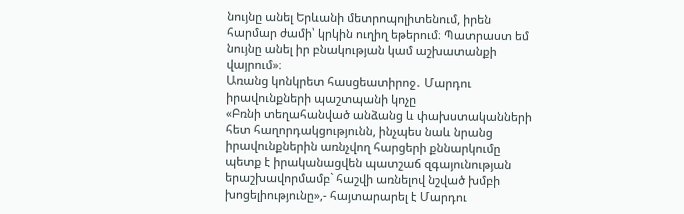նույնը անել Երևանի մետրոպոլիտենում, իրեն հարմար ժամի՝ կրկին ուղիղ եթերում։ Պատրաստ եմ նույնը անել իր բնակության կամ աշխատանքի վայրում»։
Առանց կոնկրետ հասցեատիրոջ․ Մարդու իրավունքների պաշտպանի կոչը
«Բռնի տեղահանված անձանց և փախստականների հետ հաղորդակցությունն, ինչպես նաև նրանց իրավունքներին առնչվող հարցերի քննարկումը պետք է իրականացվեն պատշաճ զգայունության երաշխավորմամբ` հաշվի առնելով նշված խմբի խոցելիությունը»,- հայտարարել է Մարդու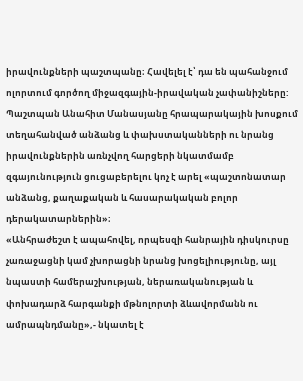իրավունքների պաշտպանը։ Հավելել է՝ դա են պահանջում ոլորտում գործող միջազգային-իրավական չափանիշները:
Պաշտպան Անահիտ Մանասյանը հրապարակային խոսքում տեղահանված անձանց և փախստականների ու նրանց իրավունքներին առնչվող հարցերի նկատմամբ զգայունություն ցուցաբերելու կոչ է արել «պաշտոնատար անձանց, քաղաքական և հասարակական բոլոր դերակատարներին»։
«Անհրաժեշտ է ապահովել, որպեսզի հանրային դիսկուրսը չառաջացնի կամ չխորացնի նրանց խոցելիությունը, այլ նպաստի համերաշխության, ներառականության և փոխադարձ հարգանքի մթնոլորտի ձևավորմանն ու ամրապնդմանը»,- նկատել է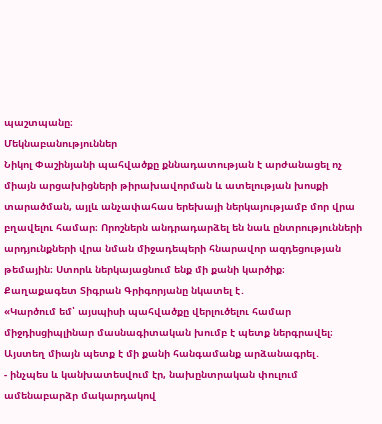պաշտպանը։
Մեկնաբանություններ
Նիկոլ Փաշինյանի պահվածքը քննադատության է արժանացել ոչ միայն արցախիցների թիրախավորման և ատելության խոսքի տարածման, այլև անչափահաս երեխայի ներկայությամբ մոր վրա բղավելու համար։ Որոշներն անդրադարձել են նաև ընտրությունների արդյունքների վրա նման միջադեպերի հնարավոր ազդեցության թեմային։ Ստորև ներկայացնում ենք մի քանի կարծիք։
Քաղաքագետ Տիգրան Գրիգորյանը նկատել է․
«Կարծում եմ՝ այսպիսի պահվածքը վերլուծելու համար միջդիսցիպլինար մասնագիտական խումբ է պետք ներգրավել։ Այստեղ միայն պետք է մի քանի հանգամանք արձանագրել․
- ինչպես և կանխատեսվում էր, նախընտրական փուլում ամենաբարձր մակարդակով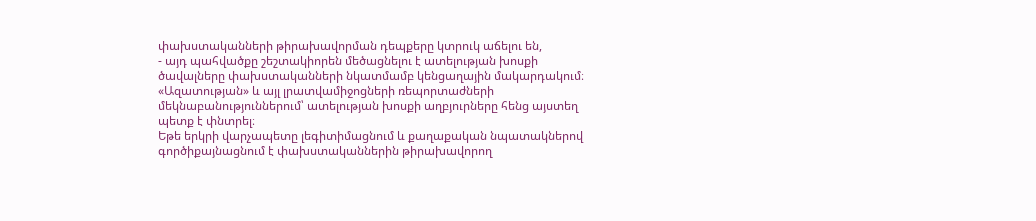փախստականների թիրախավորման դեպքերը կտրուկ աճելու են,
- այդ պահվածքը շեշտակիորեն մեծացնելու է ատելության խոսքի ծավալները փախստականների նկատմամբ կենցաղային մակարդակում։
«Ազատության» և այլ լրատվամիջոցների ռեպորտաժների մեկնաբանություններում՝ ատելության խոսքի աղբյուրները հենց այստեղ պետք է փնտրել։
Եթե երկրի վարչապետը լեգիտիմացնում և քաղաքական նպատակներով գործիքայնացնում է փախստականներին թիրախավորող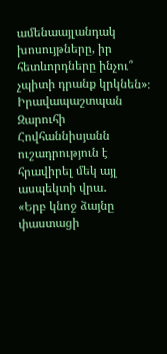ամենաայլանդակ խոսույթները, իր հետևորդները ինչու՞ չպիտի դրանք կրկնեն»։
Իրավապաշտպան Զարուհի Հովհաննիսյանն ուշադրություն է հրավիրել մեկ այլ ասպեկտի վրա․
«Երբ կնոջ ձայնը փաստացի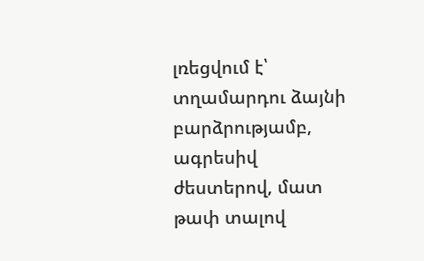լռեցվում է՝ տղամարդու ձայնի բարձրությամբ, ագրեսիվ ժեստերով, մատ թափ տալով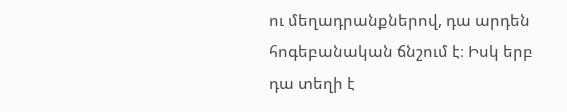ու մեղադրանքներով, դա արդեն հոգեբանական ճնշում է։ Իսկ երբ դա տեղի է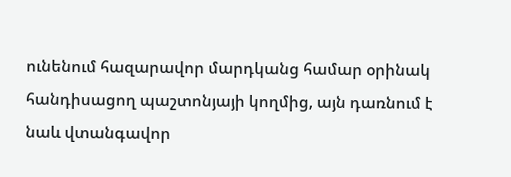ունենում հազարավոր մարդկանց համար օրինակ հանդիսացող պաշտոնյայի կողմից, այն դառնում է նաև վտանգավոր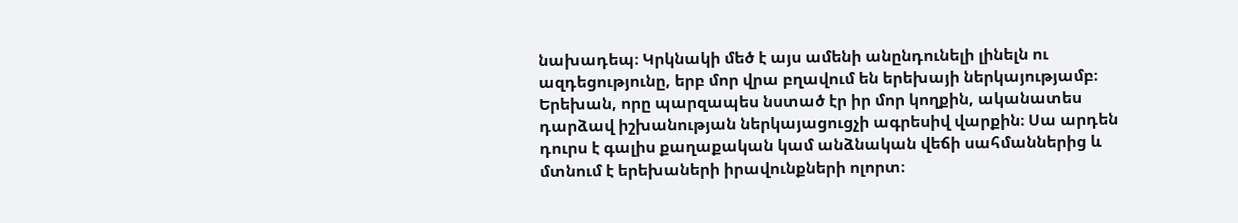նախադեպ։ Կրկնակի մեծ է այս ամենի անընդունելի լինելն ու ազդեցությունը, երբ մոր վրա բղավում են երեխայի ներկայությամբ։
Երեխան, որը պարզապես նստած էր իր մոր կողքին, ականատես դարձավ իշխանության ներկայացուցչի ագրեսիվ վարքին։ Սա արդեն դուրս է գալիս քաղաքական կամ անձնական վեճի սահմաններից և մտնում է երեխաների իրավունքների ոլորտ։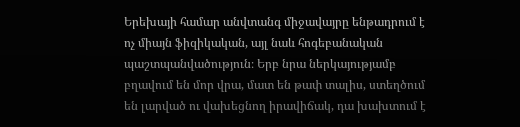Երեխայի համար անվտանգ միջավայրը ենթադրում է ոչ միայն ֆիզիկական, այլ նաև հոգեբանական պաշտպանվածություն։ Երբ նրա ներկայությամբ բղավում են մոր վրա, մատ են թափ տալիս, ստեղծում են լարված ու վախեցնող իրավիճակ, դա խախտում է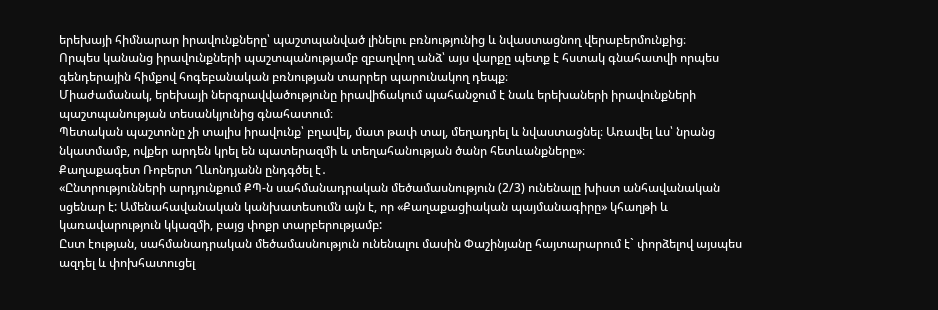երեխայի հիմնարար իրավունքները՝ պաշտպանված լինելու բռնությունից և նվաստացնող վերաբերմունքից։
Որպես կանանց իրավունքների պաշտպանությամբ զբաղվող անձ՝ այս վարքը պետք է հստակ գնահատվի որպես գենդերային հիմքով հոգեբանական բռնության տարրեր պարունակող դեպք։
Միաժամանակ, երեխայի ներգրավվածությունը իրավիճակում պահանջում է նաև երեխաների իրավունքների պաշտպանության տեսանկյունից գնահատում։
Պետական պաշտոնը չի տալիս իրավունք՝ բղավել, մատ թափ տալ, մեղադրել և նվաստացնել։ Առավել ևս՝ նրանց նկատմամբ, ովքեր արդեն կրել են պատերազմի և տեղահանության ծանր հետևանքները»։
Քաղաքագետ Ռոբերտ Ղևոնդյանն ընդգծել է․
«Ընտրությունների արդյունքում ՔՊ-ն սահմանադրական մեծամասնություն (2/3) ունենալը խիստ անհավանական սցենար է: Ամենահավանական կանխատեսումն այն է, որ «Քաղաքացիական պայմանագիրը» կհաղթի և կառավարություն կկազմի, բայց փոքր տարբերությամբ:
Ըստ էության, սահմանադրական մեծամասնություն ունենալու մասին Փաշինյանը հայտարարում է` փորձելով այսպես ազդել և փոխհատուցել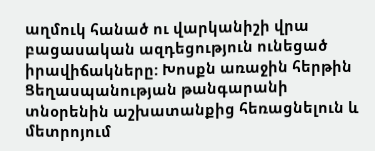աղմուկ հանած ու վարկանիշի վրա բացասական ազդեցություն ունեցած իրավիճակները: Խոսքն առաջին հերթին Ցեղասպանության թանգարանի տնօրենին աշխատանքից հեռացնելուն և մետրոյում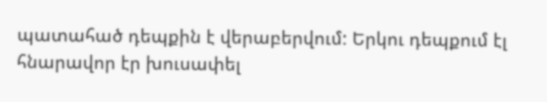պատահած դեպքին է վերաբերվում: Երկու դեպքում էլ հնարավոր էր խուսափել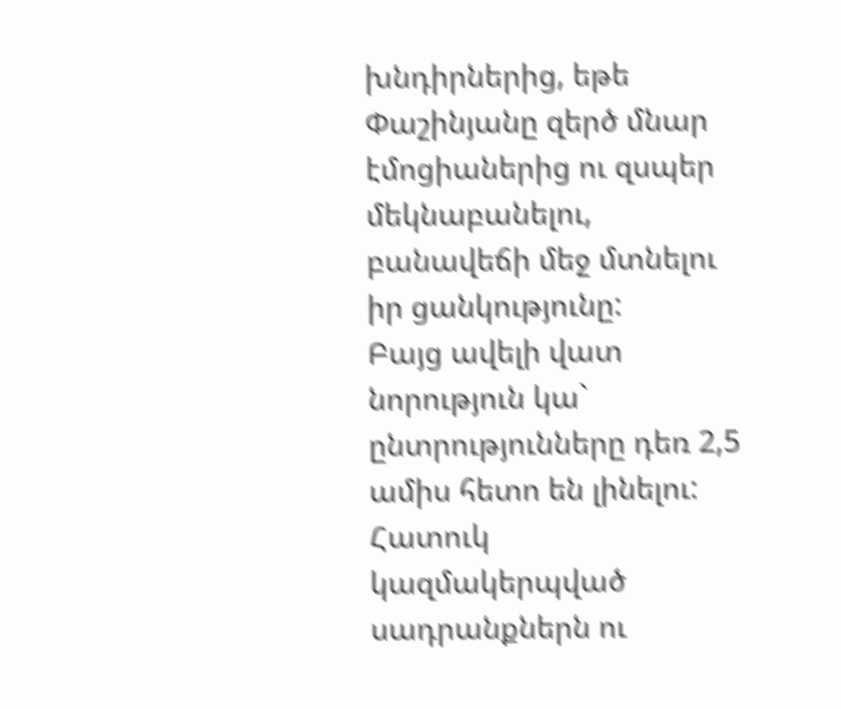խնդիրներից, եթե Փաշինյանը զերծ մնար էմոցիաներից ու զսպեր մեկնաբանելու, բանավեճի մեջ մտնելու իր ցանկությունը:
Բայց ավելի վատ նորություն կա` ընտրությունները դեռ 2,5 ամիս հետո են լինելու: Հատուկ կազմակերպված սադրանքներն ու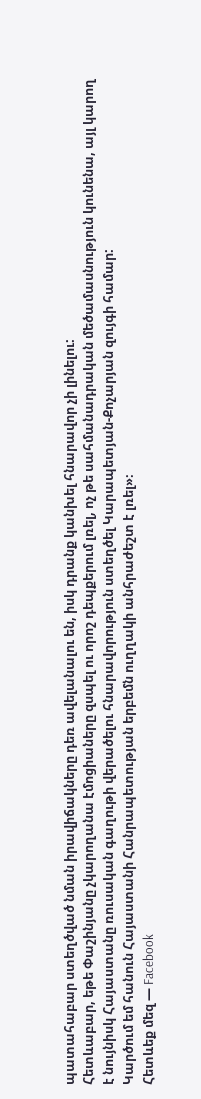պատահաբար ստեղծված նման իրավիճակները դեռ ավելանալու են, իսկ դրանք կանխել հնարավոր չի լինելու:
Հետևաբար, եթե Փաշինյանը չկարողանա էմոցիաները զսպել ու որոշ դեպքերում լռել, ոչ թե սահմանադրական մեծամասնություն կունենա, այլ կարող է նույնիսկ Հայաստանը ռուսական գաղութի վերածելու հնարավորություն ստեղծել Կարապետյան-Քոչարյան զույգի համար:
Կարծում եմ հանուն Հայաստանի Հանրապետության երբեմն ուղղակի անհրաժեշտ է լռել»։
Հետևեք մեզ — Facebook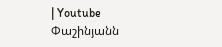| Youtube
Փաշինյանն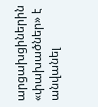արցախցիներին «փախածներ» է անվանել